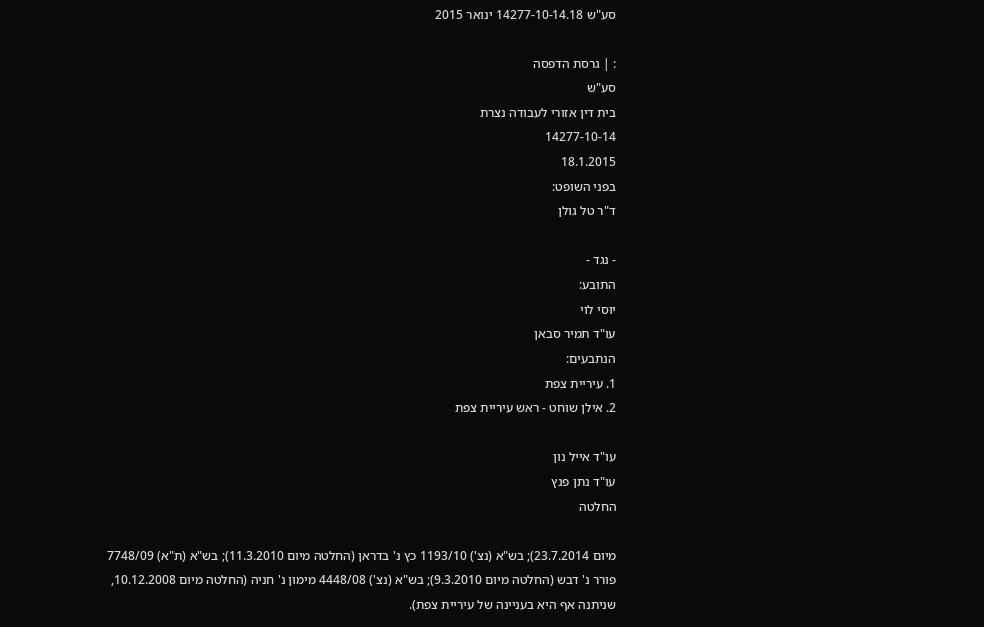סע"ש 14277-10-14.18 ינואר 2015

: | גרסת הדפסה
סע"ש
בית דין אזורי לעבודה נצרת
14277-10-14
18.1.2015
בפני השופט:
ד"ר טל גולן

- נגד -
התובע:
יוסי לוי
עו"ד תמיר סבאן
הנתבעים:
1. עיריית צפת
2. אילן שוחט - ראש עיריית צפת

עו"ד אייל נון
עו"ד נתן פנץ
החלטה

מיום 23.7.2014); בש"א (נצ') 1193/10 כץ נ' בדראן (החלטה מיום 11.3.2010); בש"א (ת"א) 7748/09 פורר נ' דבש (החלטה מיום 9.3.2010); בש"א (נצ') 4448/08 מימון נ' חניה (החלטה מיום 10.12.2008, שניתנה אף היא בעניינה של עיריית צפת).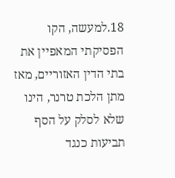18.למעשה, הקו הפסיקתי המאפיין את בתי הדין האזוריים, מאז מתן הלכת טרנר, הינו שלא לסלק על הסף תביעות כנגד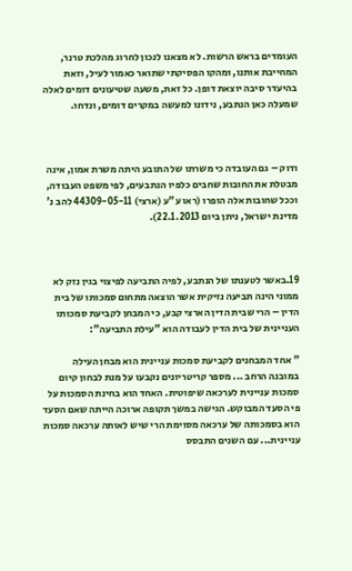העומדים בראש הרשות. לא מצאנו לנכון לחרוג מהלכת טרנר, המחייבת אותנו, ומהקו הפסיקתי שתואר כאמור לעיל, וזאת בהיעדר סיבה יוצאת דופן. כל זאת, משעה שטיעונים דומים לאלה שמעלה כאן הנתבע, נידונו למעשה במקרים דומים, ונדחו.



ודוק – גם העובדה כי משרתו של התובע היתה משרת אמון, אינה מבטלת את החובות שחבים כלפיו הנתבעים, לפי משפט העבודה, וככל שחובות אלה הופרו (ראו ע"ע (ארצי) 44309-05-11 להב נ' מדינת ישראל, ניתן ביום 22.1.2013).



19.באשר לטענתו של הנתבע, לפיה התביעה לפיצוי בגין נזק לא ממוני הינה תביעה נזיקית אשר הוצאה מתחום סמכותו של בית הדין – הרי שבית הדין הארצי קבע, כי המבחן לקביעת סמכותו העניינית של בית הדין לעבודה הוא "עילת התביעה":

" אחד המבחנים לקביעת סמכות עניינית הוא מבחן העילה במובנה הרחב ... מספר קריטריונים נקבעו על מנת לבחון קיום סמכות עניינית לערכאה שיפוטית. האחד הוא בחינת הסמכות על פי הסעד המבוקש. הגישה במשך תקופה ארוכה הייתה שאם הסעד הוא בסמכותה של ערכאה מסוימת הרי שיש לאותה ערכאה סמכות עניינית... עם השנים התבסס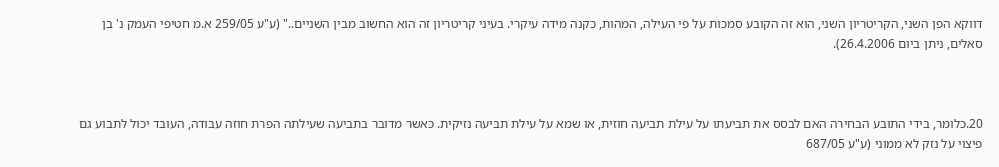דווקא הפן השני, הקריטריון השני, הוא זה הקובע סמכות על פי העילה, המהות, כקנה מידה עיקרי. בעיני קריטריון זה הוא החשוב מבין השניים.." (ע"ע 259/05 א.מ חטיפי העמק נ' בן סאלים, ניתן ביום 26.4.2006).



20.כלומר, בידי התובע הבחירה האם לבסס את תביעתו על עילת תביעה חוזית, או שמא על עילת תביעה נזיקית. כאשר מדובר בתביעה שעילתה הפרת חוזה עבודה, העובד יכול לתבוע גם פיצוי על נזק לא ממוני (ע"ע 687/05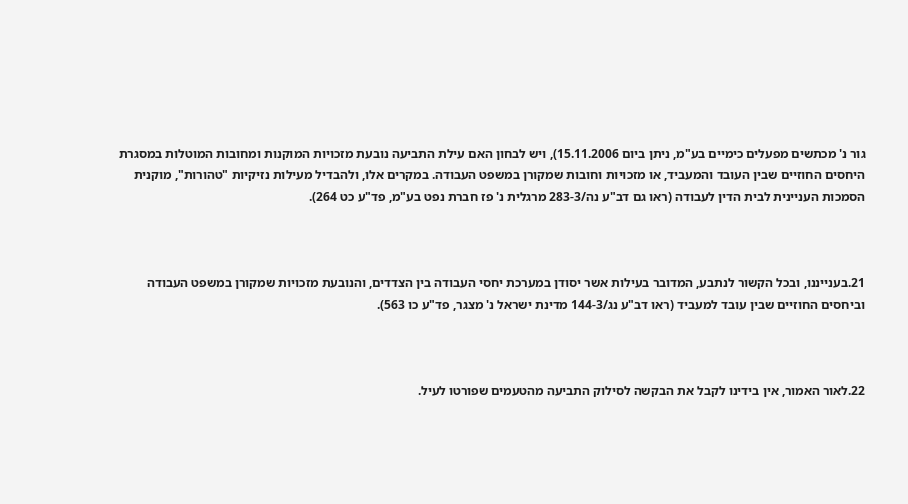גור נ' מכתשים מפעלים כימיים בע"מ, ניתן ביום 15.11.2006), ויש לבחון האם עילת התביעה נובעת מזכויות המוקנות ומחובות המוטלות במסגרת היחסים החוזיים שבין העובד והמעביד, או מזכויות וחובות שמקורן במשפט העבודה. במקרים אלו, ולהבדיל מעילות נזיקיות "טהורות", מוקנית הסמכות העניינית לבית הדין לעבודה (ראו גם דב"ע נה/283-3 מרגלית נ' פז חברת נפט בע"מ, פד"ע כט 264).



21.בענייננו, ובכל הקשור לנתבע, המדובר בעילות אשר יסודן במערכת יחסי העבודה בין הצדדים, והנובעת מזכויות שמקורן במשפט העבודה וביחסים החוזיים שבין עובד למעביד (ראו דב"ע נג/144-3 מדינת ישראל נ' מצגר, פד"ע כו 563).



22.לאור האמור, אין בידינו לקבל את הבקשה לסילוק התביעה מהטעמים שפורטו לעיל.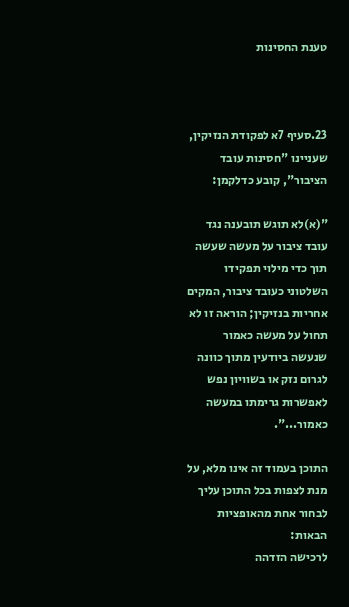טענת החסינות



23.סעיף 7א לפקודת הנזיקין, שעניינו "חסינות עובד הציבור", קובע כדלקמן:

"(א)לא תוגש תובענה נגד עובד ציבור על מעשה שעשה תוך כדי מילוי תפקידו השלטוני כעובד ציבור, המקים אחריות בנזיקין; הוראה זו לא תחול על מעשה כאמור שנעשה ביודעין מתוך כוונה לגרום נזק או בשוויון נפש לאפשרות גרימתו במעשה כאמור...".

התוכן בעמוד זה אינו מלא, על מנת לצפות בכל התוכן עליך לבחור אחת מהאופציות הבאות:
לרכישה הזדהה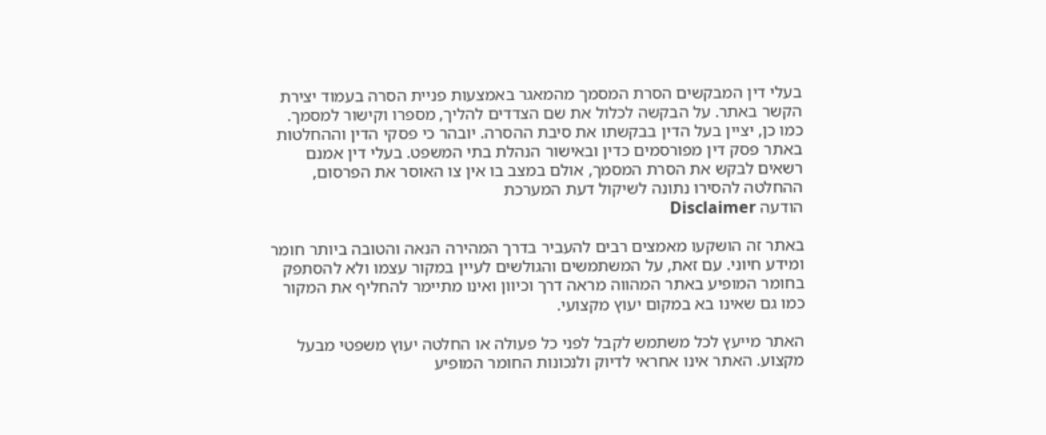בעלי דין המבקשים הסרת המסמך מהמאגר באמצעות פניית הסרה בעמוד יצירת הקשר באתר. על הבקשה לכלול את שם הצדדים להליך, מספרו וקישור למסמך. כמו כן, יציין בעל הדין בבקשתו את סיבת ההסרה. יובהר כי פסקי הדין וההחלטות באתר פסק דין מפורסמים כדין ובאישור הנהלת בתי המשפט. בעלי דין אמנם רשאים לבקש את הסרת המסמך, אולם במצב בו אין צו האוסר את הפרסום, ההחלטה להסירו נתונה לשיקול דעת המערכת
הודעה Disclaimer

באתר זה הושקעו מאמצים רבים להעביר בדרך המהירה הנאה והטובה ביותר חומר ומידע חיוני. עם זאת, על המשתמשים והגולשים לעיין במקור עצמו ולא להסתפק בחומר המופיע באתר המהווה מראה דרך וכיוון ואינו מתיימר להחליף את המקור כמו גם שאינו בא במקום יעוץ מקצועי.

האתר מייעץ לכל משתמש לקבל לפני כל פעולה או החלטה יעוץ משפטי מבעל מקצוע. האתר אינו אחראי לדיוק ולנכונות החומר המופיע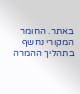באתר. החומר המקורי נחשף בתהליך ההמרה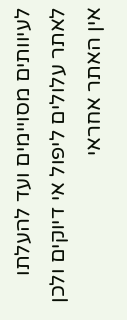לעיוותים מסויימים ועד להעלתו לאתר עלולים ליפול אי דיוקים ולכן אין האתר אחראי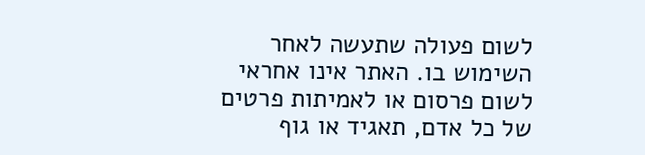לשום פעולה שתעשה לאחר השימוש בו. האתר אינו אחראי לשום פרסום או לאמיתות פרטים של כל אדם, תאגיד או גוף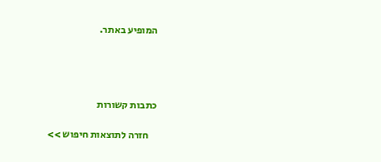המופיע באתר.




כתבות קשורות

    חזרה לתוצאות חיפוש >>